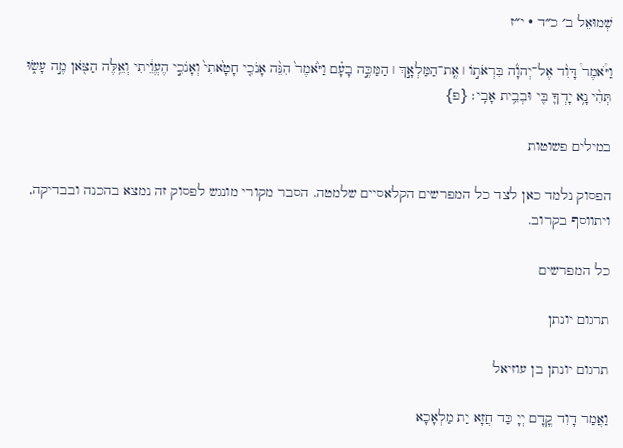שְׁמוּאֵל ב׳ כ״ד · י״ז

וַיֹּ֩אמֶר֩ דָּוִ֨ד אֶל־יְהֹוָ֜ה בִּרְאֹת֣וֹ ׀ אֶֽת־הַמַּלְאָ֣ךְ ׀ הַמַּכֶּ֣ה בָעָ֗ם וַיֹּ֙אמֶר֙ הִנֵּ֨ה אָנֹכִ֤י חָטָ֙אתִי֙ וְאָנֹכִ֣י הֶעֱוֵ֔יתִי וְאֵ֥לֶּה הַצֹּ֖אן מֶ֣ה עָשׂ֑וּ תְּהִ֨י נָ֥א יָדְךָ֛ בִּ֖י וּבְבֵ֥ית אָבִֽי׃ {פ}

במילים פשוטות

הפסוק נלמד כאן לצד כל המפרשים הקלאסיים שלמטה. הסבר מקורי מונגש לפסוק זה נמצא בהכנה ובבדיקה, ויתווסף בקרוב.

כל המפרשים

תרגום יונתן

תרגום יונתן בן עוזיאל

וַאֲמַר דָוִד קֳדָם יְיָ כַּד חֲזָא יַת מַלְאָכָא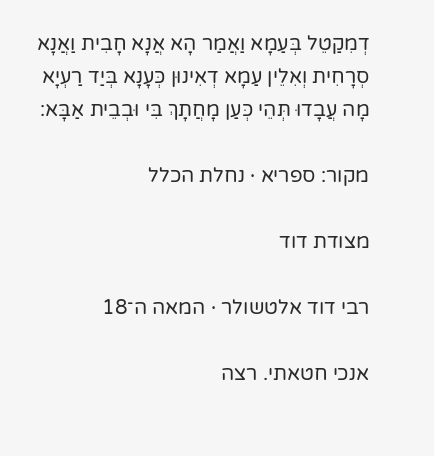דְמִקַטֵל בְּעַמָא וַאֲמַר הָא אֲנָא חָבִית וַאֲנָא סְרָחִית וְאִלֵין עַמָא דְאִינוּן כְּעָנָא בְּיַד רַעְיָא מָה עֲבָדוּ תְּהֵי כְּעַן מָחֲתָךְ בִּי וּבְבֵית אַבָּא:

מקור: ספריא · נחלת הכלל

מצודת דוד

רבי דוד אלטשולר · המאה ה־18

אנכי חטאתי. רצה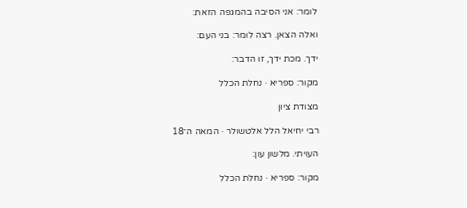לומר: אני הסיבה בהמגפה הזאת:

ואלה הצאן. רצה לומר: בני העם:

ידך. מכת ידך, זו הדבר:

מקור: ספריא · נחלת הכלל

מצודת ציון

רבי יחיאל הלל אלטשולר · המאה ה־18

העויתי. מלשון עון:

מקור: ספריא · נחלת הכלל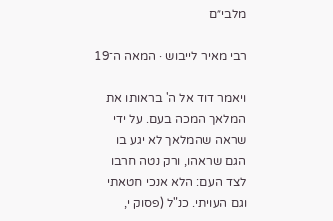מלבי״ם

רבי מאיר לייבוש · המאה ה־19

ויאמר דוד אל ה' בראותו את המלאך המכה בעם. על ידי שראה שהמלאך לא יגע בו הגם שראהו, ורק נטה חרבו לצד העם: הלא אנכי חטאתי וגם העויתי. כנ"ל (פסוק י,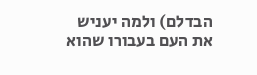הבדלם) ולמה יעניש את העם בעבורו שהוא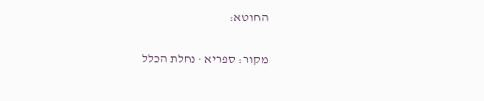החוטא:

מקור: ספריא · נחלת הכלל